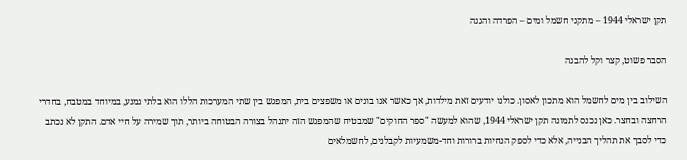תקן ישראלי 1944 – מתקני חשמל ומים – הפרדה והגנה

הסבר פשוט, קצר וקל להבנה

השילוב בין מים לחשמל הוא מתכון לאסון. כולנו יודעים זאת מילדות, אך כאשר אנו בונים או משפצים בית, המפגש בין שתי המערכות הללו הוא בלתי נמנע, במיוחד במטבח, בחדרי הרחצה ובחצר. כאן נכנס לתמונה תקן ישראלי 1944, שהוא למעשה "ספר החוקים" שמבטיח שהמפגש הזה יתנהל בצורה הבטוחה ביותר, תוך שמירה על חיי אדם. התקן לא נכתב כדי לסבך את תהליך הבנייה, אלא כדי לספק הנחיות ברורות וחד-משמעיות לקבלנים, לחשמלאים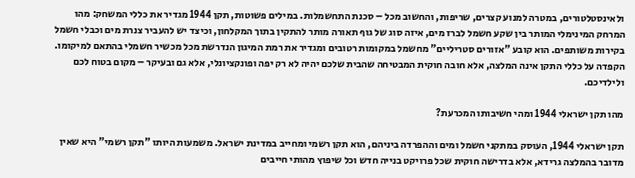ולאינסטלטורים, במטרה למנוע קצרים, שריפות, והחשוב מכל – סכנת התחשמלות. במילים פשוטות, תקן 1944 מגדיר את כללי המשחק: מהו המרחק המינימלי המותר בין שקע חשמל לברז מים, איזה סוג של גוף תאורה מותר להתקין בתוך המקלחון, וכיצד יש להעביר צנרת מים וכבלי חשמל בקירות משותפים. הוא קובע "אזורים סטריליים" מחשמל במקומות רטובים ומגדיר את רמת המיגון הנדרשת מכל מכשיר חשמלי בהתאם למיקומו. הקפדה על כללי התקן אינה המלצה, אלא חובה חוקית המבטיחה שהבית שלכם יהיה לא רק יפה ופונקציונלי, אלא גם ובעיקר – מקום בטוח לכם ולילדיכם.

מהו תקן ישראלי 1944 ומהי חשיבותו המכרעת?

תקן ישראלי 1944, העוסק במתקני חשמל ומים וההפרדה ביניהם, הוא תקן רשמי ומחייב במדינת ישראל. משמעות היותו "תקן רשמי" היא שאין מדובר בהמלצה גרידא, אלא בדרישה חוקית שכל פרויקט בנייה חדש וכל שיפוץ מהותי חייבים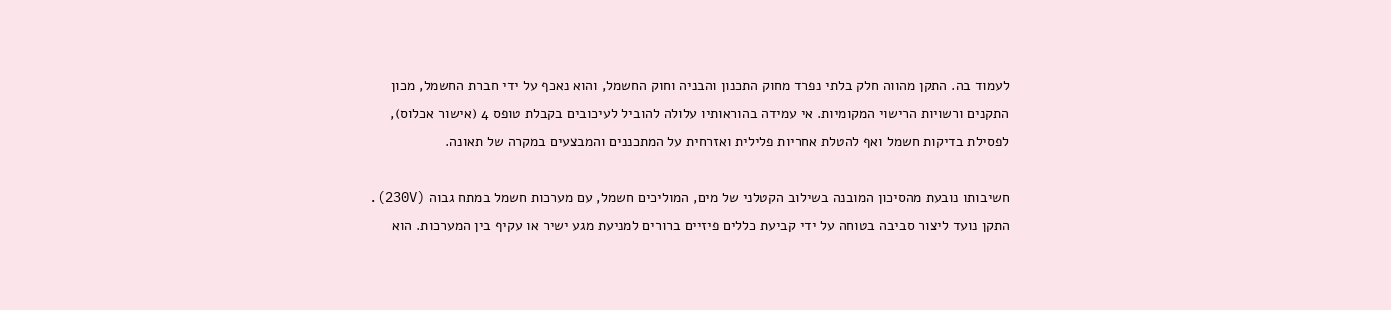לעמוד בה. התקן מהווה חלק בלתי נפרד מחוק התכנון והבניה וחוק החשמל, והוא נאכף על ידי חברת החשמל, מכון התקנים ורשויות הרישוי המקומיות. אי עמידה בהוראותיו עלולה להוביל לעיכובים בקבלת טופס 4 (אישור אכלוס), לפסילת בדיקות חשמל ואף להטלת אחריות פלילית ואזרחית על המתכננים והמבצעים במקרה של תאונה.

חשיבותו נובעת מהסיכון המובנה בשילוב הקטלני של מים, המוליכים חשמל, עם מערכות חשמל במתח גבוה (230V). התקן נועד ליצור סביבה בטוחה על ידי קביעת כללים פיזיים ברורים למניעת מגע ישיר או עקיף בין המערכות. הוא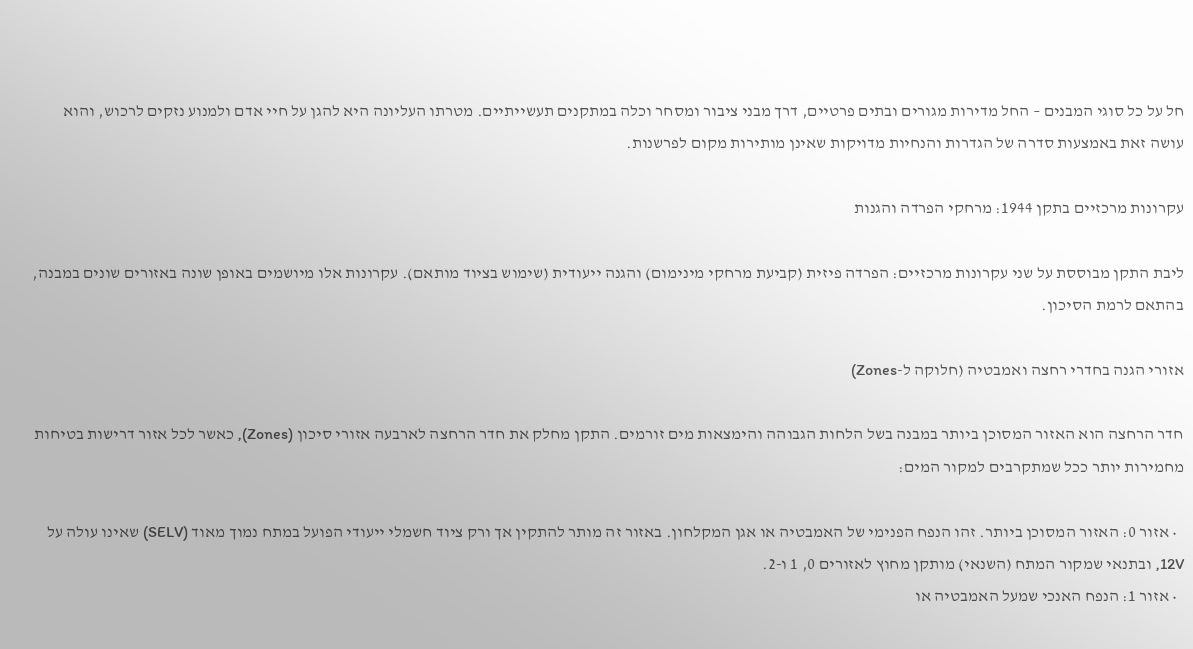חל על כל סוגי המבנים – החל מדירות מגורים ובתים פרטיים, דרך מבני ציבור ומסחר וכלה במתקנים תעשייתיים. מטרתו העליונה היא להגן על חיי אדם ולמנוע נזקים לרכוש, והוא עושה זאת באמצעות סדרה של הגדרות והנחיות מדויקות שאינן מותירות מקום לפרשנות.

עקרונות מרכזיים בתקן 1944: מרחקי הפרדה והגנות

ליבת התקן מבוססת על שני עקרונות מרכזיים: הפרדה פיזית (קביעת מרחקי מינימום) והגנה ייעודית (שימוש בציוד מותאם). עקרונות אלו מיושמים באופן שונה באזורים שונים במבנה, בהתאם לרמת הסיכון.

אזורי הגנה בחדרי רחצה ואמבטיה (חלוקה ל-Zones)

חדר הרחצה הוא האזור המסוכן ביותר במבנה בשל הלחות הגבוהה והימצאות מים זורמים. התקן מחלק את חדר הרחצה לארבעה אזורי סיכון (Zones), כאשר לכל אזור דרישות בטיחות מחמירות יותר ככל שמתקרבים למקור המים:

  • אזור 0: האזור המסוכן ביותר. זהו הנפח הפנימי של האמבטיה או אגן המקלחון. באזור זה מותר להתקין אך ורק ציוד חשמלי ייעודי הפועל במתח נמוך מאוד (SELV) שאינו עולה על 12V, ובתנאי שמקור המתח (השנאי) מותקן מחוץ לאזורים 0, 1 ו-2.
  • אזור 1: הנפח האנכי שמעל האמבטיה או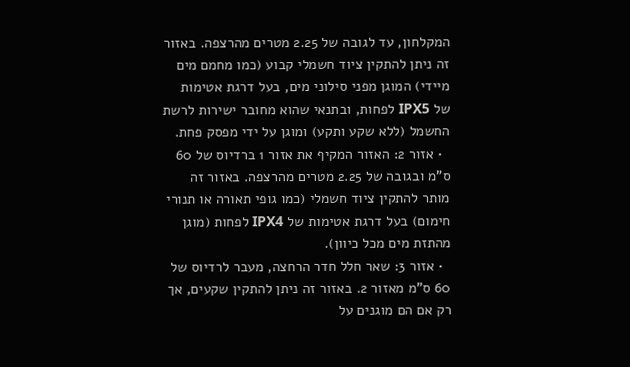המקלחון, עד לגובה של 2.25 מטרים מהרצפה. באזור זה ניתן להתקין ציוד חשמלי קבוע (כמו מחמם מים מיידי) המוגן מפני סילוני מים, בעל דרגת אטימות של IPX5 לפחות, ובתנאי שהוא מחובר ישירות לרשת החשמל (ללא שקע ותקע) ומוגן על ידי מפסק פחת.
  • אזור 2: האזור המקיף את אזור 1 ברדיוס של 60 ס"מ ובגובה של 2.25 מטרים מהרצפה. באזור זה מותר להתקין ציוד חשמלי (כמו גופי תאורה או תנורי חימום) בעל דרגת אטימות של IPX4 לפחות (מוגן מהתזת מים מכל כיוון).
  • אזור 3: שאר חלל חדר הרחצה, מעבר לרדיוס של 60 ס"מ מאזור 2. באזור זה ניתן להתקין שקעים, אך רק אם הם מוגנים על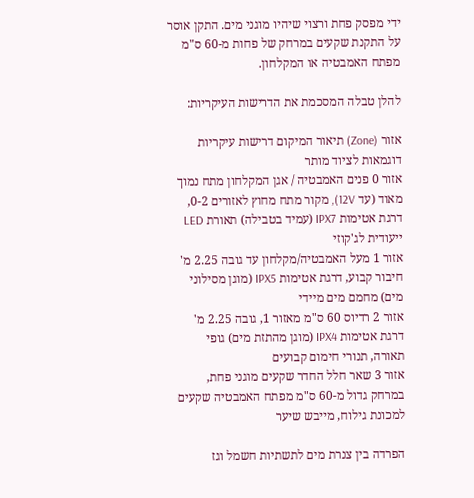ידי מפסק פחת ורצוי שיהיו מוגני מים. התקן אוסר על התקנת שקעים במרחק של פחות מ-60 ס"מ מפתח האמבטיה או המקלחון.

להלן טבלה המסכמת את הדרישות העיקריות:

אזור (Zone) תיאור המיקום דרישות עיקריות דוגמאות לציוד מותר
אזור 0 פנים האמבטיה / אגן המקלחון מתח נמוך מאוד (עד 12V), מקור מתח מחוץ לאזורים 0-2, דרגת אטימות IPX7 (עמיד בטבילה) תאורת LED ייעודית לג'קוזי
אזור 1 מעל האמבטיה/מקלחון עד גובה 2.25 מ' חיבור קבוע, דרגת אטימות IPX5 (מוגן מסילוני מים) מחמם מים מיידי
אזור 2 רדיוס 60 ס"מ מאזור 1, גובה 2.25 מ' דרגת אטימות IPX4 (מוגן מהתזת מים) גופי תאורה, תנורי חימום קבועים
אזור 3 שאר חלל החדר שקעים מוגני פחת, במרחק גדול מ-60 ס"מ מפתח האמבטיה שקעים למכונת גילוח, מייבש שיער

הפרדה בין צנרת מים לתשתיות חשמל וגז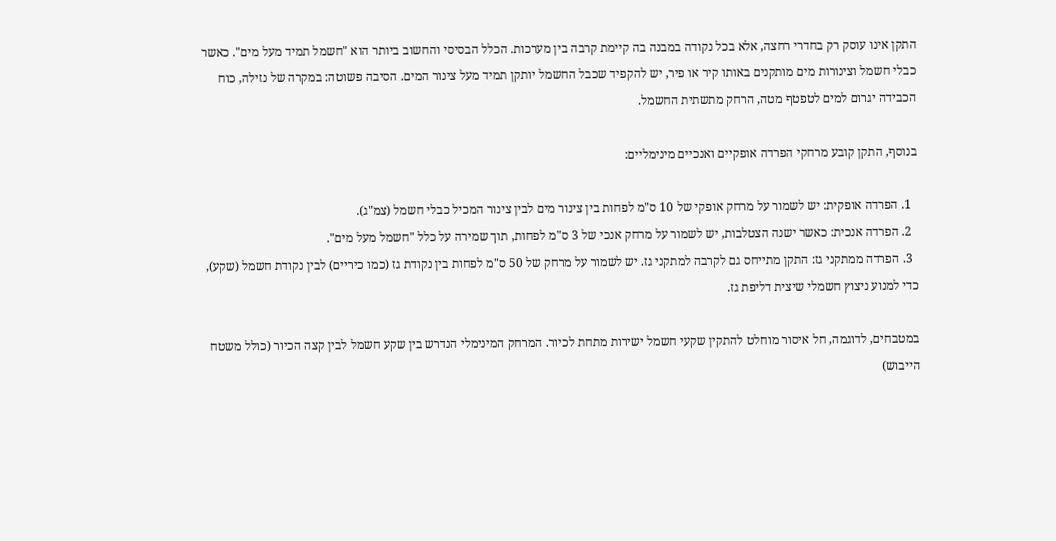התקן אינו עוסק רק בחדרי רחצה, אלא בכל נקודה במבנה בה קיימת קרבה בין מערכות. הכלל הבסיסי והחשוב ביותר הוא "חשמל תמיד מעל מים". כאשר כבלי חשמל וצינורות מים מותקנים באותו קיר או פיר, יש להקפיד שכבל החשמל יותקן תמיד מעל צינור המים. הסיבה פשוטה: במקרה של נזילה, כוח הכבידה יגרום למים לטפטף מטה, הרחק מתשתית החשמל.

בנוסף, התקן קובע מרחקי הפרדה אופקיים ואנכיים מינימליים:

  1. הפרדה אופקית: יש לשמור על מרחק אופקי של 10 ס"מ לפחות בין צינור מים לבין צינור המכיל כבלי חשמל (צמ"ג).
  2. הפרדה אנכית: כאשר ישנה הצטלבות, יש לשמור על מרחק אנכי של 3 ס"מ לפחות, תוך שמירה על כלל "חשמל מעל מים".
  3. הפרדה ממתקני גז: התקן מתייחס גם לקרבה למתקני גז. יש לשמור על מרחק של 50 ס"מ לפחות בין נקודת גז (כמו כיריים) לבין נקודת חשמל (שקע), כדי למנוע ניצוץ חשמלי שיצית דליפת גז.

במטבחים, לדוגמה, חל איסור מוחלט להתקין שקעי חשמל ישירות מתחת לכיור. המרחק המינימלי הנדרש בין שקע חשמל לבין קצה הכיור (כולל משטח הייבוש)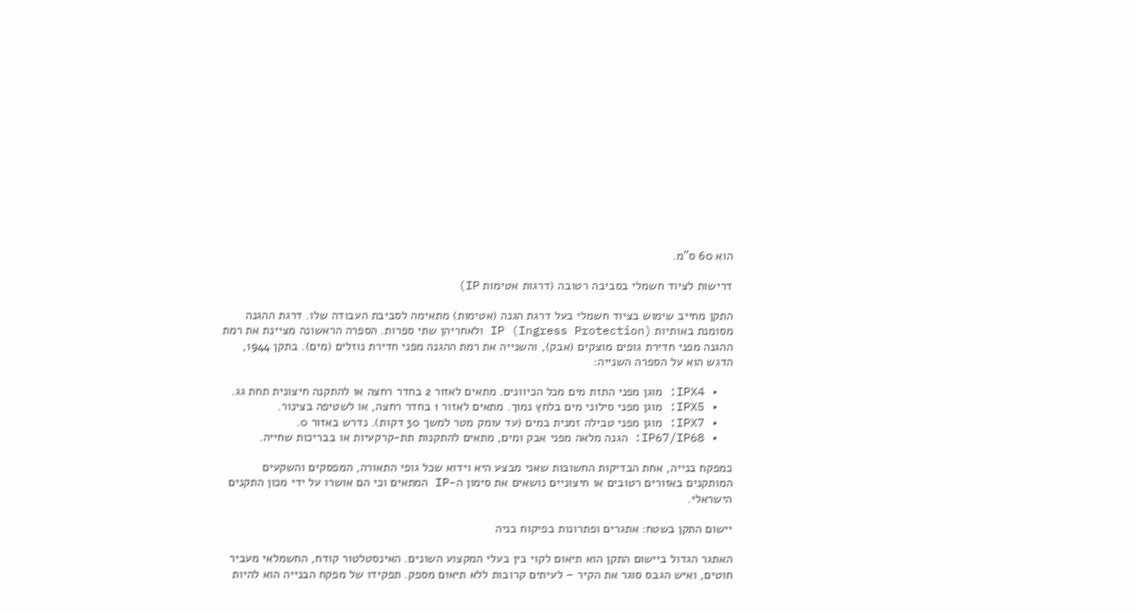הוא 60 ס"מ.

דרישות לציוד חשמלי בסביבה רטובה (דרגות אטימות IP)

התקן מחייב שימוש בציוד חשמלי בעל דרגת הגנה (אטימות) מתאימה לסביבת העבודה שלו. דרגת ההגנה מסומנת באותיות IP (Ingress Protection) ולאחריהן שתי ספרות. הספרה הראשונה מציינת את רמת ההגנה מפני חדירת גופים מוצקים (אבק), והשנייה את רמת ההגנה מפני חדירת נוזלים (מים). בתקן 1944, הדגש הוא על הספרה השנייה:

  • IPX4: מוגן מפני התזת מים מכל הכיוונים. מתאים לאזור 2 בחדר רחצה או להתקנה חיצונית תחת גג.
  • IPX5: מוגן מפני סילוני מים בלחץ נמוך. מתאים לאזור 1 בחדר רחצה, או לשטיפה בצינור.
  • IPX7: מוגן מפני טבילה זמנית במים (עד עומק מטר למשך 30 דקות). נדרש באזור 0.
  • IP67/IP68: הגנה מלאה מפני אבק ומים, מתאים להתקנות תת-קרקעיות או בבריכות שחייה.

כמפקח בנייה, אחת הבדיקות החשובות שאני מבצע היא וידוא שכל גופי התאורה, המפסקים והשקעים המותקנים באזורים רטובים או חיצוניים נושאים את סימון ה-IP המתאים וכי הם אושרו על ידי מכון התקנים הישראלי.

יישום התקן בשטח: אתגרים ופתרונות בפיקוח בניה

האתגר הגדול ביישום התקן הוא תיאום לקוי בין בעלי המקצוע השונים. האינסטלטור קודח, החשמלאי מעביר חוטים, ואיש הגבס סוגר את הקיר – לעיתים קרובות ללא תיאום מספק. תפקידו של מפקח הבנייה הוא להיות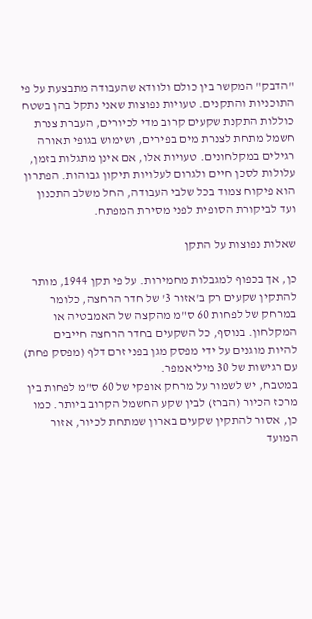"הדבק" המקשר בין כולם ולוודא שהעבודה מתבצעת על פי התוכניות והתקנים. טעויות נפוצות שאני נתקל בהן בשטח כוללות התקנת שקעים קרוב מדי לכיורים, העברת צנרת חשמל מתחת לצנרת מים בפירים, ושימוש בגופי תאורה רגילים במקלחונים. טעויות אלו, אם אינן מתגלות בזמן, עלולות לסכן חיים ולגרום לעלויות תיקון גבוהות. הפתרון הוא פיקוח צמוד בכל שלבי העבודה, החל משלב התכנון ועד לביקורת הסופית לפני מסירת המפתח.

שאלות נפוצות על התקן

כן, אך בכפוף למגבלות מחמירות. על פי תקן 1944, מותר להתקין שקעים רק ב'אזור 3' של חדר הרחצה, כלומר במרחק של לפחות 60 ס"מ מהקצה של האמבטיה או המקלחון. בנוסף, כל השקעים בחדר הרחצה חייבים להיות מוגנים על ידי מפסק מגן בפני זרם דלף (מפסק פחת) עם רגישות של 30 מיליאמפר.
במטבח, יש לשמור על מרחק אופקי של 60 ס"מ לפחות בין מרכז הכיור (הברז) לבין שקע החשמל הקרוב ביותר. כמו כן, אסור להתקין שקעים בארון שמתחת לכיור, אזור המועד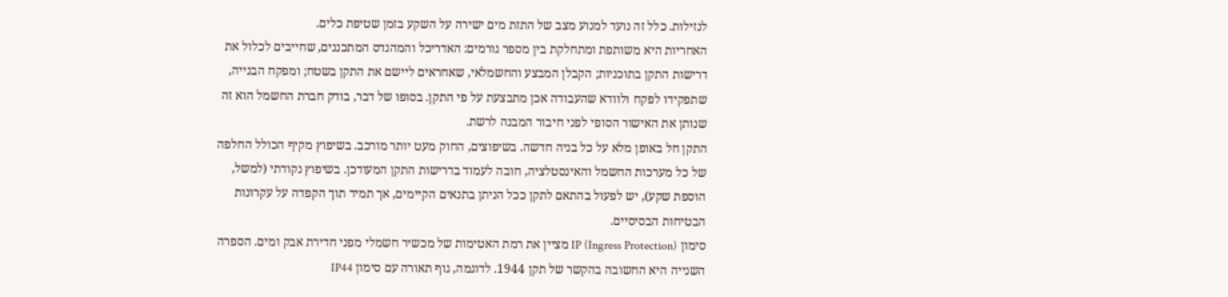לנזילות. כלל זה נועד למנוע מצב של התזת מים ישירה על השקע בזמן שטיפת כלים.
האחריות היא משותפת ומתחלקת בין מספר גורמים: האדריכל והמהנדס המתכננים, שחייבים לכלול את דרישות התקן בתוכניות; הקבלן המבצע והחשמלאי, שאחראים ליישם את התקן בשטח; ומפקח הבנייה, שתפקידו לפקח ולוודא שהעבודה אכן מתבצעת על פי התקן. בסופו של דבר, בודק חברת החשמל הוא זה שנותן את האישור הסופי לפני חיבור המבנה לרשת.
התקן חל באופן מלא על כל בניה חדשה. בשיפוצים, החוק מעט יותר מורכב. בשיפוץ מקיף הכולל החלפה של כל מערכות החשמל והאינסטלציה, חובה לעמוד בדרישות התקן המעודכן. בשיפוץ נקודתי (למשל, הוספת שקע), יש לפעול בהתאם לתקן ככל הניתן בתנאים הקיימים, אך תמיד תוך הקפדה על עקרונות הבטיחות הבסיסיים.
סימון IP (Ingress Protection) מציין את רמת האטימות של מכשיר חשמלי מפני חדירת אבק ומים. הספרה השנייה היא החשובה בהקשר של תקן 1944. לדוגמה, גוף תאורה עם סימון IP44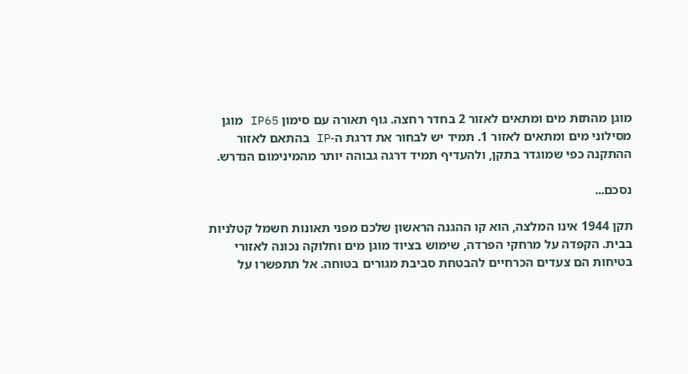מוגן מהתזת מים ומתאים לאזור 2 בחדר רחצה. גוף תאורה עם סימון IP65 מוגן מסילוני מים ומתאים לאזור 1. תמיד יש לבחור את דרגת ה-IP בהתאם לאזור ההתקנה כפי שמוגדר בתקן, ולהעדיף תמיד דרגה גבוהה יותר מהמינימום הנדרש.

נסכם...

תקן 1944 אינו המלצה, הוא קו ההגנה הראשון שלכם מפני תאונות חשמל קטלניות בבית. הקפדה על מרחקי הפרדה, שימוש בציוד מוגן מים וחלוקה נכונה לאזורי בטיחות הם צעדים הכרחיים להבטחת סביבת מגורים בטוחה. אל תתפשרו על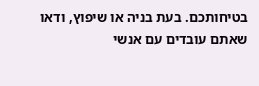בטיחותכם. בעת בניה או שיפוץ, ודאו שאתם עובדים עם אנשי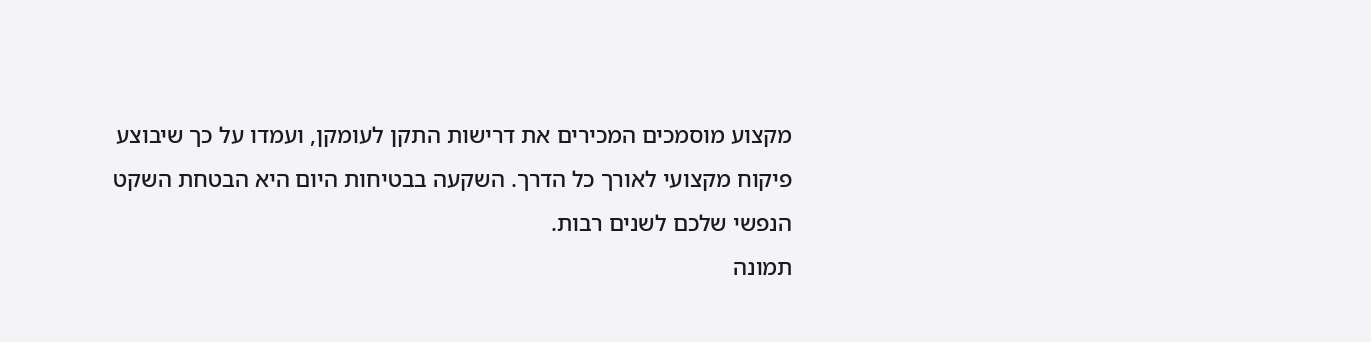מקצוע מוסמכים המכירים את דרישות התקן לעומקן, ועמדו על כך שיבוצע פיקוח מקצועי לאורך כל הדרך. השקעה בבטיחות היום היא הבטחת השקט הנפשי שלכם לשנים רבות.
תמונה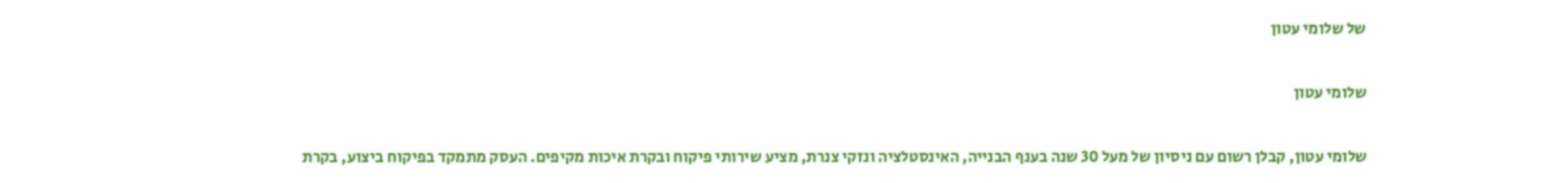של שלומי עטון

שלומי עטון

שלומי עטון, קבלן רשום עם ניסיון של מעל 30 שנה בענף הבנייה, האינסטלציה ונזקי צנרת, מציע שירותי פיקוח ובקרת איכות מקיפים. העסק מתמקד בפיקוח ביצוע, בקרת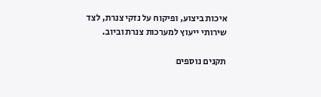איכות ביצוע, ופיקוח על נזקי צנרת, לצד שירותי ייעוץ למערכות צנרת וביוב.

תקנים נוספים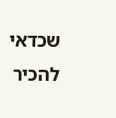שכדאי להכיר